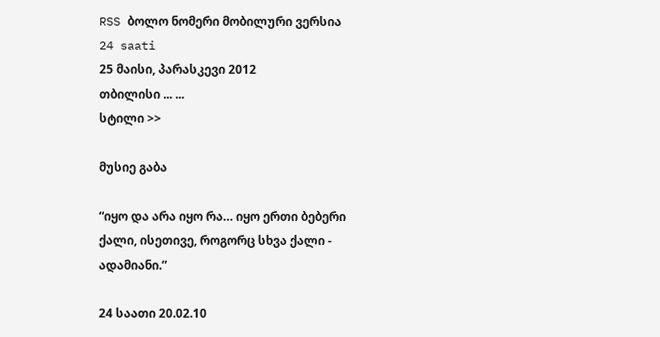RSS ბოლო ნომერი მობილური ვერსია
24 saati
25 მაისი, პარასკევი 2012
თბილისი ... ...
სტილი >>

მუსიე გაბა

“იყო და არა იყო რა… იყო ერთი ბებერი ქალი, ისეთივე, როგორც სხვა ქალი - ადამიანი.”

24 საათი 20.02.10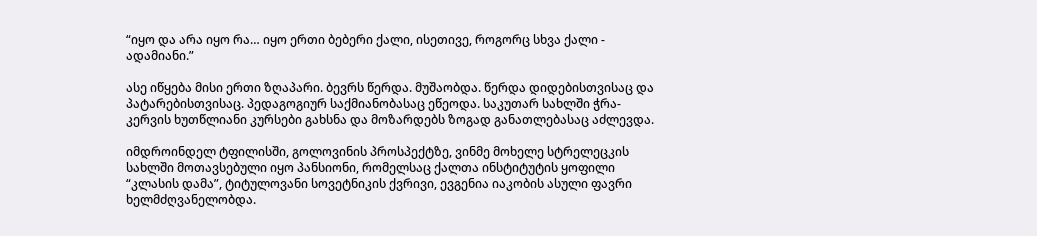“იყო და არა იყო რა… იყო ერთი ბებერი ქალი, ისეთივე, როგორც სხვა ქალი - ადამიანი.”

ასე იწყება მისი ერთი ზღაპარი. ბევრს წერდა. მუშაობდა. წერდა დიდებისთვისაც და პატარებისთვისაც. პედაგოგიურ საქმიანობასაც ეწეოდა. საკუთარ სახლში ჭრა-კერვის ხუთწლიანი კურსები გახსნა და მოზარდებს ზოგად განათლებასაც აძლევდა.

იმდროინდელ ტფილისში, გოლოვინის პროსპექტზე, ვინმე მოხელე სტრელეცკის სახლში მოთავსებული იყო პანსიონი, რომელსაც ქალთა ინსტიტუტის ყოფილი “კლასის დამა”, ტიტულოვანი სოვეტნიკის ქვრივი, ევგენია იაკობის ასული ფავრი ხელმძღვანელობდა.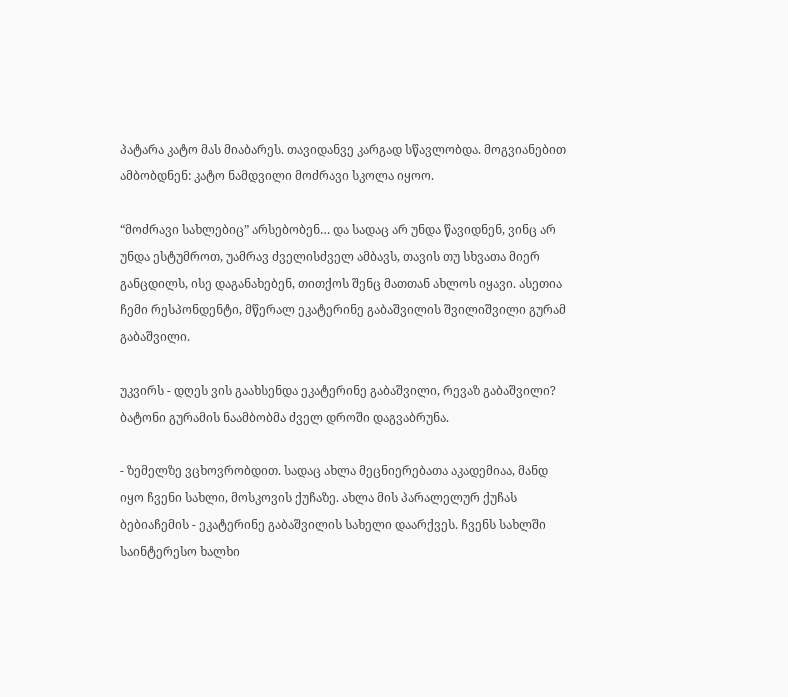პატარა კატო მას მიაბარეს. თავიდანვე კარგად სწავლობდა. მოგვიანებით ამბობდნენ: კატო ნამდვილი მოძრავი სკოლა იყოო.

“მოძრავი სახლებიც” არსებობენ… და სადაც არ უნდა წავიდნენ, ვინც არ უნდა ესტუმროთ, უამრავ ძველისძველ ამბავს, თავის თუ სხვათა მიერ განცდილს, ისე დაგანახებენ, თითქოს შენც მათთან ახლოს იყავი. ასეთია ჩემი რესპონდენტი, მწერალ ეკატერინე გაბაშვილის შვილიშვილი გურამ გაბაშვილი.

უკვირს - დღეს ვის გაახსენდა ეკატერინე გაბაშვილი, რევაზ გაბაშვილი? ბატონი გურამის ნაამბობმა ძველ დროში დაგვაბრუნა.

- ზემელზე ვცხოვრობდით. სადაც ახლა მეცნიერებათა აკადემიაა, მანდ იყო ჩვენი სახლი, მოსკოვის ქუჩაზე. ახლა მის პარალელურ ქუჩას ბებიაჩემის - ეკატერინე გაბაშვილის სახელი დაარქვეს. ჩვენს სახლში საინტერესო ხალხი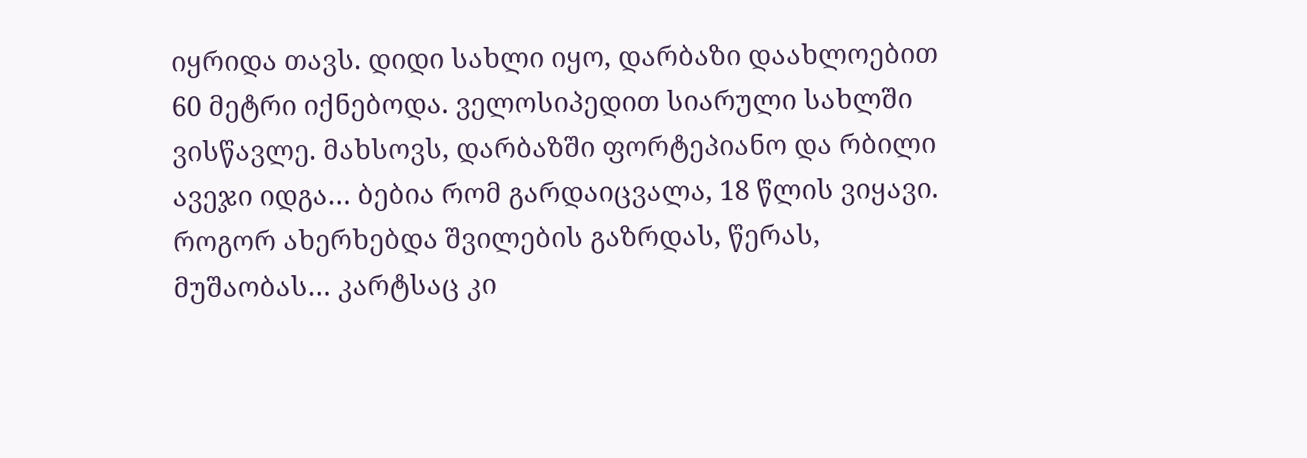იყრიდა თავს. დიდი სახლი იყო, დარბაზი დაახლოებით 60 მეტრი იქნებოდა. ველოსიპედით სიარული სახლში ვისწავლე. მახსოვს, დარბაზში ფორტეპიანო და რბილი ავეჯი იდგა… ბებია რომ გარდაიცვალა, 18 წლის ვიყავი. როგორ ახერხებდა შვილების გაზრდას, წერას, მუშაობას… კარტსაც კი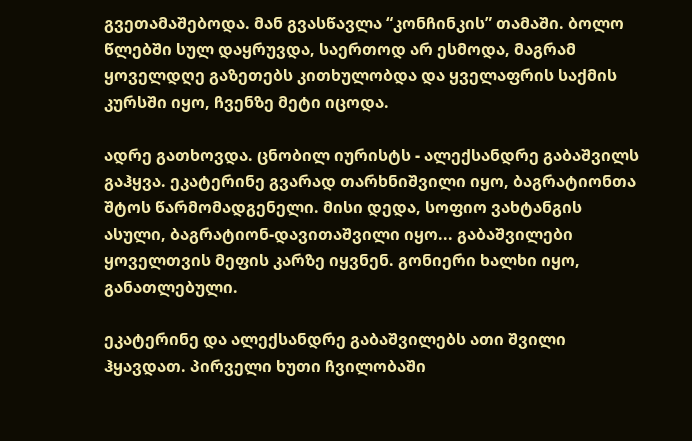გვეთამაშებოდა. მან გვასწავლა “კონჩინკის” თამაში. ბოლო წლებში სულ დაყრუვდა, საერთოდ არ ესმოდა, მაგრამ ყოველდღე გაზეთებს კითხულობდა და ყველაფრის საქმის კურსში იყო, ჩვენზე მეტი იცოდა.

ადრე გათხოვდა. ცნობილ იურისტს - ალექსანდრე გაბაშვილს გაჰყვა. ეკატერინე გვარად თარხნიშვილი იყო, ბაგრატიონთა შტოს წარმომადგენელი. მისი დედა, სოფიო ვახტანგის ასული, ბაგრატიონ-დავითაშვილი იყო... გაბაშვილები ყოველთვის მეფის კარზე იყვნენ. გონიერი ხალხი იყო, განათლებული.

ეკატერინე და ალექსანდრე გაბაშვილებს ათი შვილი ჰყავდათ. პირველი ხუთი ჩვილობაში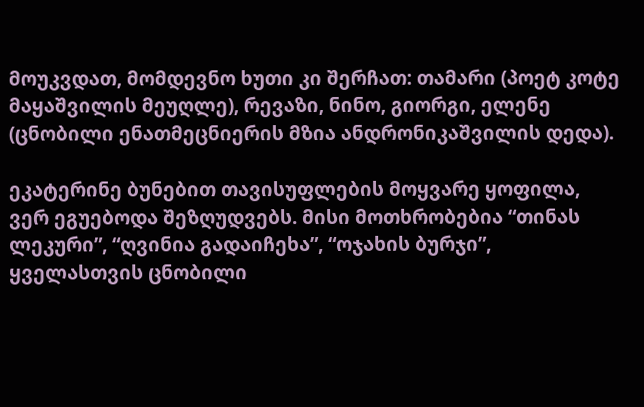მოუკვდათ, მომდევნო ხუთი კი შერჩათ: თამარი (პოეტ კოტე მაყაშვილის მეუღლე), რევაზი, ნინო, გიორგი, ელენე (ცნობილი ენათმეცნიერის მზია ანდრონიკაშვილის დედა).

ეკატერინე ბუნებით თავისუფლების მოყვარე ყოფილა, ვერ ეგუებოდა შეზღუდვებს. მისი მოთხრობებია “თინას ლეკური”, “ღვინია გადაიჩეხა”, “ოჯახის ბურჯი”, ყველასთვის ცნობილი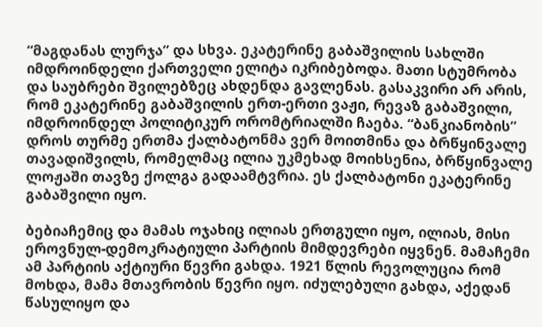“მაგდანას ლურჯა” და სხვა. ეკატერინე გაბაშვილის სახლში იმდროინდელი ქართველი ელიტა იკრიბებოდა. მათი სტუმრობა და საუბრები შვილებზეც ახდენდა გავლენას. გასაკვირი არ არის, რომ ეკატერინე გაბაშვილის ერთ-ერთი ვაჟი, რევაზ გაბაშვილი, იმდროინდელ პოლიტიკურ ორომტრიალში ჩაება. “ბანკიანობის” დროს თურმე ერთმა ქალბატონმა ვერ მოითმინა და ბრწყინვალე თავადიშვილს, რომელმაც ილია უკმეხად მოიხსენია, ბრწყინვალე ლოჟაში თავზე ქოლგა გადაამტვრია. ეს ქალბატონი ეკატერინე გაბაშვილი იყო.

ბებიაჩემიც და მამას ოჯახიც ილიას ერთგული იყო, ილიას, მისი ეროვნულ-დემოკრატიული პარტიის მიმდევრები იყვნენ. მამაჩემი ამ პარტიის აქტიური წევრი გახდა. 1921 წლის რევოლუცია რომ მოხდა, მამა მთავრობის წევრი იყო. იძულებული გახდა, აქედან წასულიყო და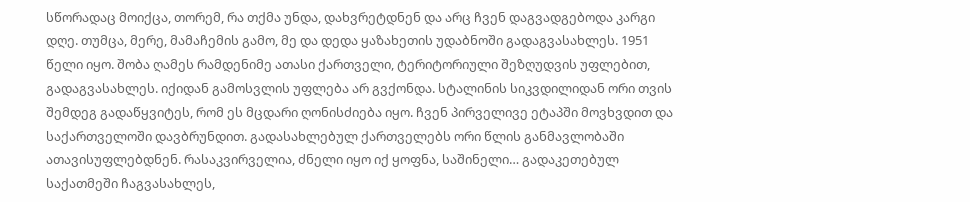სწორადაც მოიქცა, თორემ, რა თქმა უნდა, დახვრეტდნენ და არც ჩვენ დაგვადგებოდა კარგი დღე. თუმცა, მერე, მამაჩემის გამო, მე და დედა ყაზახეთის უდაბნოში გადაგვასახლეს. 1951 წელი იყო. შობა ღამეს რამდენიმე ათასი ქართველი, ტერიტორიული შეზღუდვის უფლებით, გადაგვასახლეს. იქიდან გამოსვლის უფლება არ გვქონდა. სტალინის სიკვდილიდან ორი თვის შემდეგ გადაწყვიტეს, რომ ეს მცდარი ღონისძიება იყო. ჩვენ პირველივე ეტაპში მოვხვდით და საქართველოში დავბრუნდით. გადასახლებულ ქართველებს ორი წლის განმავლობაში ათავისუფლებდნენ. რასაკვირველია, ძნელი იყო იქ ყოფნა, საშინელი… გადაკეთებულ საქათმეში ჩაგვასახლეს,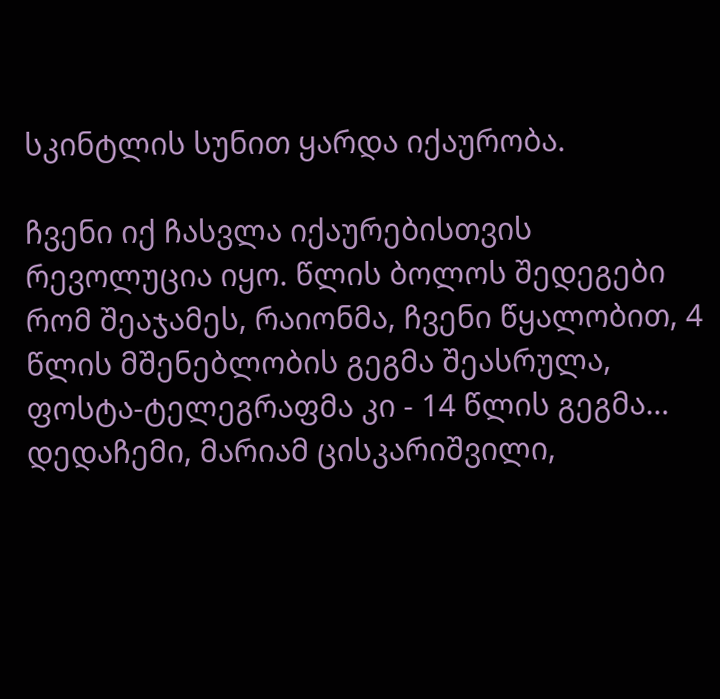სკინტლის სუნით ყარდა იქაურობა.

ჩვენი იქ ჩასვლა იქაურებისთვის რევოლუცია იყო. წლის ბოლოს შედეგები რომ შეაჯამეს, რაიონმა, ჩვენი წყალობით, 4 წლის მშენებლობის გეგმა შეასრულა, ფოსტა-ტელეგრაფმა კი - 14 წლის გეგმა… დედაჩემი, მარიამ ცისკარიშვილი,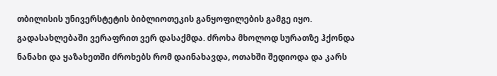თბილისის უნივერსტეტის ბიბლიოთეკის განყოფილების გამგე იყო. გადასახლებაში ვერაფრით ვერ დასაქმდა. ძროხა მხოლოდ სურათზე ჰქონდა ნანახი და ყაზახეთში ძროხებს რომ დაინახავდა, ოთახში შედიოდა და კარს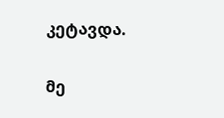კეტავდა.

მე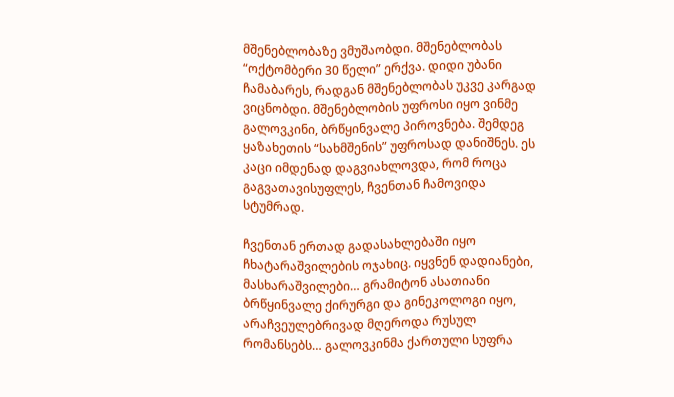მშენებლობაზე ვმუშაობდი. მშენებლობას “ოქტომბერი 30 წელი” ერქვა. დიდი უბანი ჩამაბარეს, რადგან მშენებლობას უკვე კარგად ვიცნობდი. მშენებლობის უფროსი იყო ვინმე გალოვკინი, ბრწყინვალე პიროვნება. შემდეგ ყაზახეთის “სახმშენის” უფროსად დანიშნეს. ეს კაცი იმდენად დაგვიახლოვდა, რომ როცა გაგვათავისუფლეს, ჩვენთან ჩამოვიდა სტუმრად.

ჩვენთან ერთად გადასახლებაში იყო ჩხატარაშვილების ოჯახიც. იყვნენ დადიანები, მასხარაშვილები… გრამიტონ ასათიანი ბრწყინვალე ქირურგი და გინეკოლოგი იყო, არაჩვეულებრივად მღეროდა რუსულ რომანსებს… გალოვკინმა ქართული სუფრა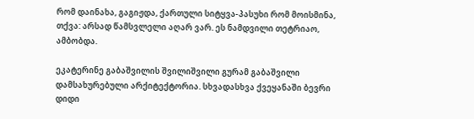რომ დაინახა, გაგიჟდა, ქართული სიტყვა-პასუხი რომ მოისმინა, თქვა: არსად წამსვლელი აღარ ვარ. ეს ნამდვილი თეტრიაო, ამბობდა.

ეკატერინე გაბაშვილის შვილიშვილი გურამ გაბაშვილი დამსახურებული არქიტექტორია. სხვადასხვა ქვეყანაში ბევრი დიდი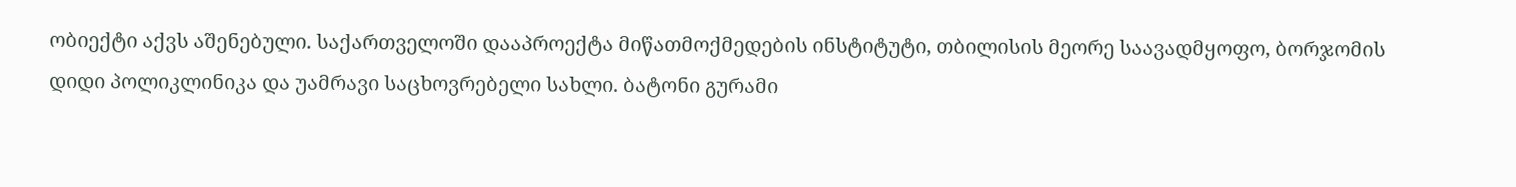ობიექტი აქვს აშენებული. საქართველოში დააპროექტა მიწათმოქმედების ინსტიტუტი, თბილისის მეორე საავადმყოფო, ბორჯომის დიდი პოლიკლინიკა და უამრავი საცხოვრებელი სახლი. ბატონი გურამი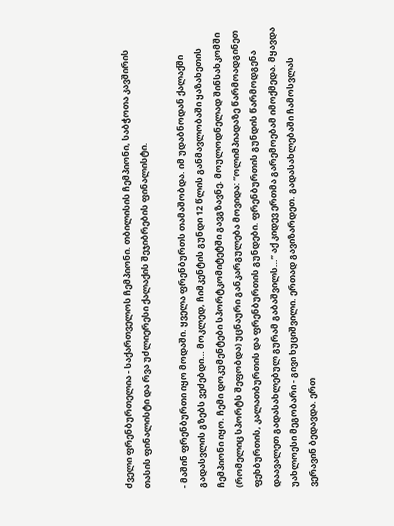ძველი ფრენბურთელია - საქართველოს ჩემპიონი. თბილისის ჩემპიონი, საბჭოთა კავშირის თასის ფინალისტი და რვა უძლიერესი ქალაქის შეჯიბრების ფინალისტი.

- მაშინ ფრენბურთი იყო მოდაში. ყველა ფრენბურთს თამაშობდა. იმ უდაბნოდან ქალაქში გადასვლის გზებს ვეძებდი… მოკლედ, ჩიმკენტის გუნდი 12 წლის განმავლობაში ყაზახეთის ჩემპიონი იყო. ჩემი დოკუმენტები სპორტკომიტეტში გავგზავნე. მოულოდნელად შინსახკომში (რომელიც სპორტს შეფობდა) უცნაური განკარგულება მოვიდა: “ოლიმპიადაზე წარმოადგინეთ ფეხბურთის, კალათბურთის და ფრენბურთის გუნდები. ფრენბურთის გუნდის წარმოდგენა დაავალეთ გადასახლებულ გურამ გაბაშვილს…” აქ კიდევ ერთმა გარემოებამ იმოქმედა. მყავდა უახლოესი მეგობარი - გივი ხუციშვილი. ერთად გავიზარდეთ. გადასახლებაში ჩამოსვლას ვერავინ ბედავდა. ერთ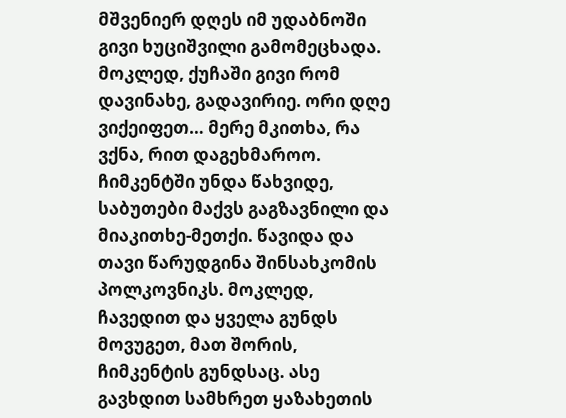მშვენიერ დღეს იმ უდაბნოში გივი ხუციშვილი გამომეცხადა. მოკლედ, ქუჩაში გივი რომ დავინახე, გადავირიე. ორი დღე ვიქეიფეთ… მერე მკითხა, რა ვქნა, რით დაგეხმაროო. ჩიმკენტში უნდა წახვიდე, საბუთები მაქვს გაგზავნილი და მიაკითხე-მეთქი. წავიდა და თავი წარუდგინა შინსახკომის პოლკოვნიკს. მოკლედ, ჩავედით და ყველა გუნდს მოვუგეთ, მათ შორის, ჩიმკენტის გუნდსაც. ასე გავხდით სამხრეთ ყაზახეთის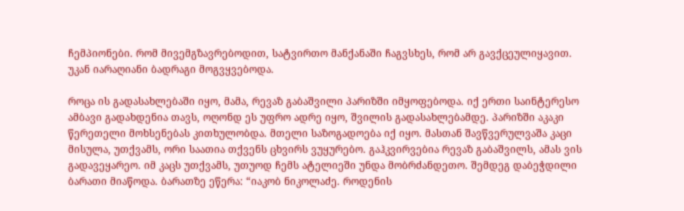ჩემპიონები. რომ მივემგზავრებოდით, სატვირთო მანქანაში ჩაგვსხეს, რომ არ გავქცეულიყავით. უკან იარაღიანი ბადრაგი მოგვყვებოდა.

როცა ის გადასახლებაში იყო, მამა, რევაზ გაბაშვილი პარიზში იმყოფებოდა. იქ ერთი საინტერესო ამბავი გადახდენია თავს, ოღონდ ეს უფრო ადრე იყო, შვილის გადასახლებამდე. პარიზში აკაკი წერეთელი მოხსენებას კითხულობდა. მთელი საზოგადოება იქ იყო. მასთან შავწვერულვაშა კაცი მისულა, უთქვამს, ორი საათია თქვენს ცხვირს ვუყურებო. გაჰკვირვებია რევაზ გაბაშვილს, ამას ვის გადავეყარეო. იმ კაცს უთქვამს, უთუოდ ჩემს ატელიეში უნდა მობრძანდეთო. შემდეგ დაბეჭდილი ბარათი მიაწოდა. ბარათზე ეწერა: “იაკობ ნიკოლაძე. როდენის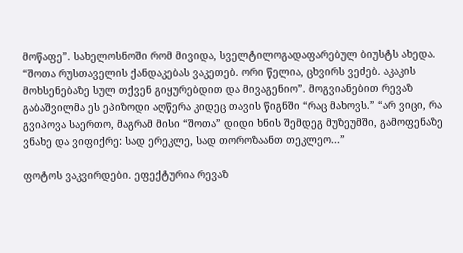მოწაფე”. სახელოსნოში რომ მივიდა, სველტილოგადაფარებულ ბიუსტს ახედა. “შოთა რუსთაველის ქანდაკებას ვაკეთებ. ორი წელია, ცხვირს ვეძებ. აკაკის მოხსენებაზე სულ თქვენ გიყურებდით და მივაგენიო”. მოგვიანებით რევაზ გაბაშვილმა ეს ეპიზოდი აღწერა კიდეც თავის წიგნში “რაც მახოვს.” “არ ვიცი, რა გვიპოვა საერთო, მაგრამ მისი “შოთა” დიდი ხნის შემდეგ მუზეუმში, გამოფენაზე ვნახე და ვიფიქრე: სად ერეკლე, სად თოროზაანთ თეკლეო...”

ფოტოს ვაკვირდები. ეფექტურია რევაზ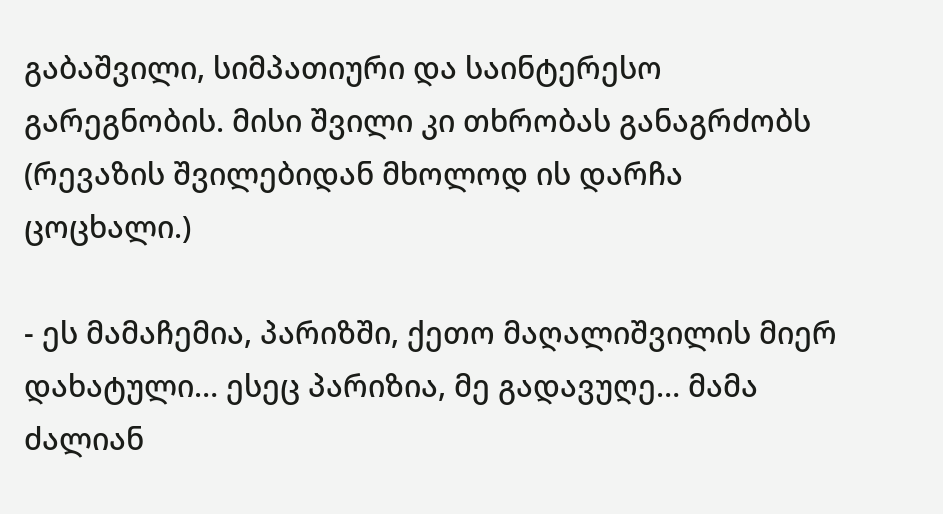გაბაშვილი, სიმპათიური და საინტერესო გარეგნობის. მისი შვილი კი თხრობას განაგრძობს (რევაზის შვილებიდან მხოლოდ ის დარჩა ცოცხალი.)

- ეს მამაჩემია, პარიზში, ქეთო მაღალიშვილის მიერ დახატული… ესეც პარიზია, მე გადავუღე… მამა ძალიან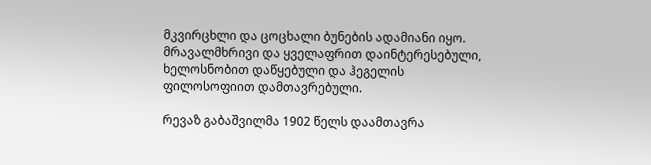მკვირცხლი და ცოცხალი ბუნების ადამიანი იყო. მრავალმხრივი და ყველაფრით დაინტერესებული, ხელოსნობით დაწყებული და ჰეგელის ფილოსოფიით დამთავრებული.

რევაზ გაბაშვილმა 1902 წელს დაამთავრა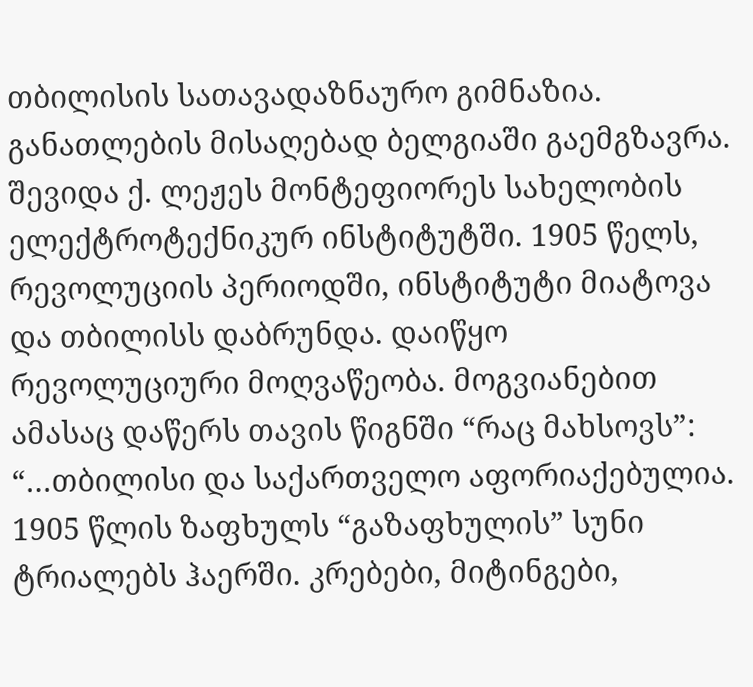თბილისის სათავადაზნაურო გიმნაზია. განათლების მისაღებად ბელგიაში გაემგზავრა. შევიდა ქ. ლეჟეს მონტეფიორეს სახელობის ელექტროტექნიკურ ინსტიტუტში. 1905 წელს, რევოლუციის პერიოდში, ინსტიტუტი მიატოვა და თბილისს დაბრუნდა. დაიწყო რევოლუციური მოღვაწეობა. მოგვიანებით ამასაც დაწერს თავის წიგნში “რაც მახსოვს”: “…თბილისი და საქართველო აფორიაქებულია. 1905 წლის ზაფხულს “გაზაფხულის” სუნი ტრიალებს ჰაერში. კრებები, მიტინგები,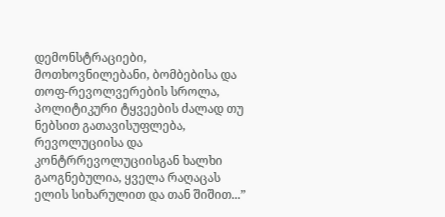დემონსტრაციები, მოთხოვნილებანი, ბომბებისა და თოფ-რევოლვერების სროლა, პოლიტიკური ტყვეების ძალად თუ ნებსით გათავისუფლება, რევოლუციისა და კონტრრევოლუციისგან ხალხი გაოგნებულია, ყველა რაღაცას ელის სიხარულით და თან შიშით...”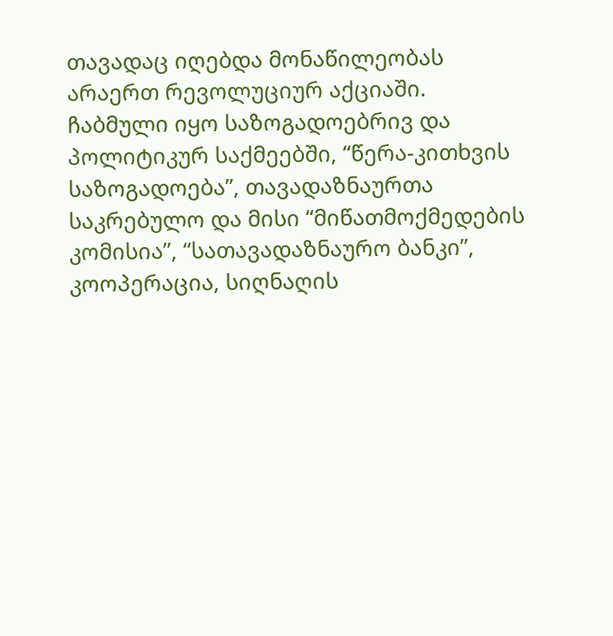თავადაც იღებდა მონაწილეობას არაერთ რევოლუციურ აქციაში. ჩაბმული იყო საზოგადოებრივ და პოლიტიკურ საქმეებში, “წერა-კითხვის საზოგადოება”, თავადაზნაურთა საკრებულო და მისი “მიწათმოქმედების კომისია”, “სათავადაზნაურო ბანკი”, კოოპერაცია, სიღნაღის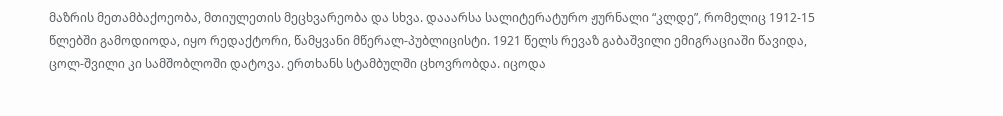მაზრის მეთამბაქოეობა, მთიულეთის მეცხვარეობა და სხვა. დააარსა სალიტერატურო ჟურნალი “კლდე”, რომელიც 1912-15 წლებში გამოდიოდა, იყო რედაქტორი, წამყვანი მწერალ-პუბლიცისტი. 1921 წელს რევაზ გაბაშვილი ემიგრაციაში წავიდა, ცოლ-შვილი კი სამშობლოში დატოვა. ერთხანს სტამბულში ცხოვრობდა. იცოდა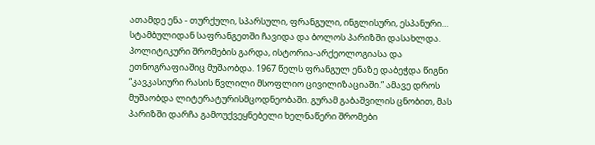ათამდე ენა - თურქული, სპარსული, ფრანგული, ინგლისური, ესპანური… სტამბულიდან საფრანგეთში ჩავიდა და ბოლოს პარიზში დასახლდა. პოლიტიკური შრომების გარდა, ისტორია-არქეოლოგიასა და ეთნოგრაფიაშიც მუშაობდა. 1967 წელს ფრანგულ ენაზე დაბეჭდა წიგნი “კავკასიური რასის წვლილი მსოფლიო ცივილიზაციაში.” ამავე დროს მუშაობდა ლიტერატურისმცოდნეობაში. გურამ გაბაშვილის ცნობით, მას პარიზში დარჩა გამოუქვეყნებელი ხელნაწერი შრომები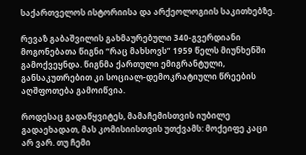საქართველოს ისტორიისა და არქეოლოგიის საკითხებზე.

რევაზ გაბაშვილის გახმაურებული 340-გვერდიანი მოგონებათა წიგნი “რაც მახსოვს” 1959 წელს მიუნხენში გამოქვეყნდა. წიგნმა ქართული ემიგრანტული, განსაკუთრებით კი სოციალ-დემოკრატიული წრეების აღშფოთება გამოიწვია.

როდესაც გადაწყვიტეს, მამაჩემისთვის იუბილე გადაეხადათ, მას კომისიისთვის უთქვამს: მოქეიფე კაცი არ ვარ. თუ ჩემი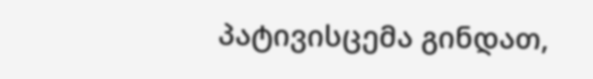პატივისცემა გინდათ,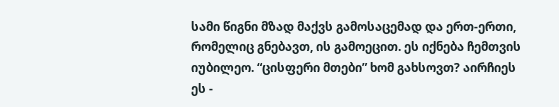სამი წიგნი მზად მაქვს გამოსაცემად და ერთ-ერთი, რომელიც გნებავთ, ის გამოეცით. ეს იქნება ჩემთვის იუბილეო. “ცისფერი მთები” ხომ გახსოვთ? აირჩიეს ეს -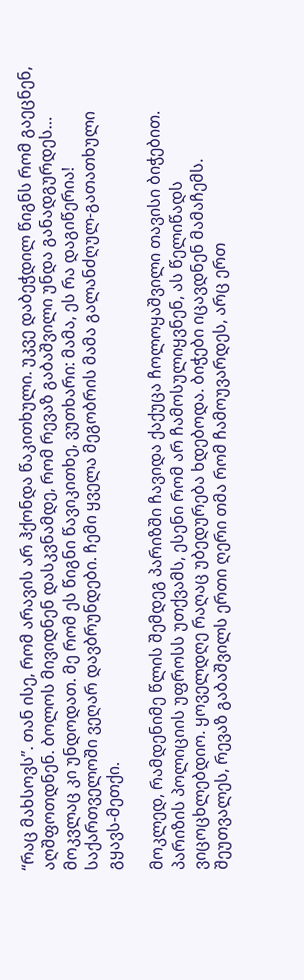“რაც მახსოვს”. თან ისე, რომ არავის არ ჰქონდა წაკითხული. უკვე დაბეჭდილ წიგნს რომ გაეცნენ, აღშფოთდნენ. ბოლოს მივიდნენ დასკვნამდე, რომ რევაზ გაბაშვილი უნდა განადგურდეს… მოკვლაც კი უნდოდათ. მე რომ ეს წიგნი წავიკითხე, ვუთხარი: მამა, ეს რა დაგიწერია! საქართველოში ვეღარ დავბრუნდები. ჩემი ყველა მეგობრის მამა გალანძღულ-გათათხული გყავს-მეთქი.

მოკლედ, რამდენიმე წლის შემდეგ პარიზში ჩავიდა ქაქუცა ჩოლოყაშვილი თავისი ბიჭებით. პარიზის პოლიციის უფროსს უთქვამს, ესენი რომ არ ჩამოსულიყვნენ, ას წელიწადს ვიცოცხლებდიო. ყოველდღე რაღაც უბედურება ხდებოდა. ბიჭები იცავდნენ მამაჩემს. შეუთვალეს, რევაზ გაბაშვილს ერთი ღერი თმა რომ ჩამოუვარდეს, არც ერთ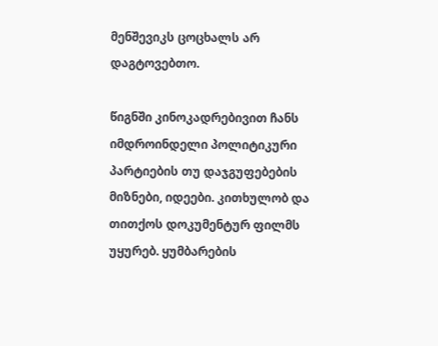მენშევიკს ცოცხალს არ დაგტოვებთო.

წიგნში კინოკადრებივით ჩანს იმდროინდელი პოლიტიკური პარტიების თუ დაჯგუფებების მიზნები, იდეები. კითხულობ და თითქოს დოკუმენტურ ფილმს უყურებ. ყუმბარების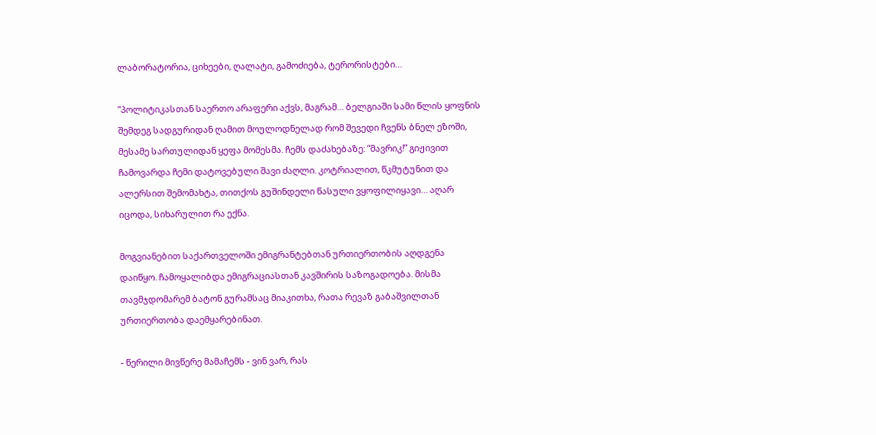ლაბორატორია, ციხეები, ღალატი, გამოძიება, ტერორისტები…

“პოლიტიკასთან საერთო არაფერი აქვს, მაგრამ… ბელგიაში სამი წლის ყოფნის შემდეგ სადგურიდან ღამით მოულოდნელად რომ შევედი ჩვენს ბნელ ეზოში, მესამე სართულიდან ყეფა მომესმა. ჩემს დაძახებაზე: “მავრიკ!” გიჟივით ჩამოვარდა ჩემი დატოვებული შავი ძაღლი. კოტრიალით, წკმუტუნით და ალერსით შემომახტა, თითქოს გუშინდელი წასული ვყოფილიყავი… აღარ იცოდა, სიხარულით რა ექნა.

მოგვიანებით საქართველოში ემიგრანტებთან ურთიერთობის აღდგენა დაიწყო. ჩამოყალიბდა ემიგრაციასთან კავშირის საზოგადოება. მისმა თავმჯდომარემ ბატონ გურამსაც მიაკითხა, რათა რევაზ გაბაშვილთან ურთიერთობა დაემყარებინათ.

- წერილი მივწერე მამაჩემს - ვინ ვარ, რას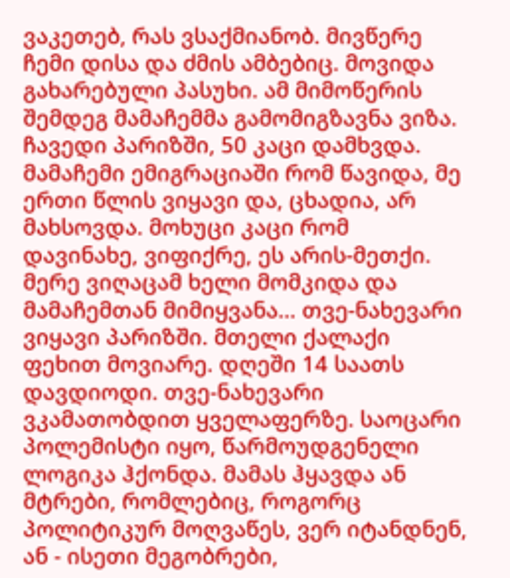ვაკეთებ, რას ვსაქმიანობ. მივწერე ჩემი დისა და ძმის ამბებიც. მოვიდა გახარებული პასუხი. ამ მიმოწერის შემდეგ მამაჩემმა გამომიგზავნა ვიზა. ჩავედი პარიზში, 50 კაცი დამხვდა. მამაჩემი ემიგრაციაში რომ წავიდა, მე ერთი წლის ვიყავი და, ცხადია, არ მახსოვდა. მოხუცი კაცი რომ დავინახე, ვიფიქრე, ეს არის-მეთქი. მერე ვიღაცამ ხელი მომკიდა და მამაჩემთან მიმიყვანა… თვე-ნახევარი ვიყავი პარიზში. მთელი ქალაქი ფეხით მოვიარე. დღეში 14 საათს დავდიოდი. თვე-ნახევარი ვკამათობდით ყველაფერზე. საოცარი პოლემისტი იყო, წარმოუდგენელი ლოგიკა ჰქონდა. მამას ჰყავდა ან მტრები, რომლებიც, როგორც პოლიტიკურ მოღვაწეს, ვერ იტანდნენ, ან - ისეთი მეგობრები,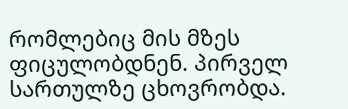რომლებიც მის მზეს ფიცულობდნენ. პირველ სართულზე ცხოვრობდა.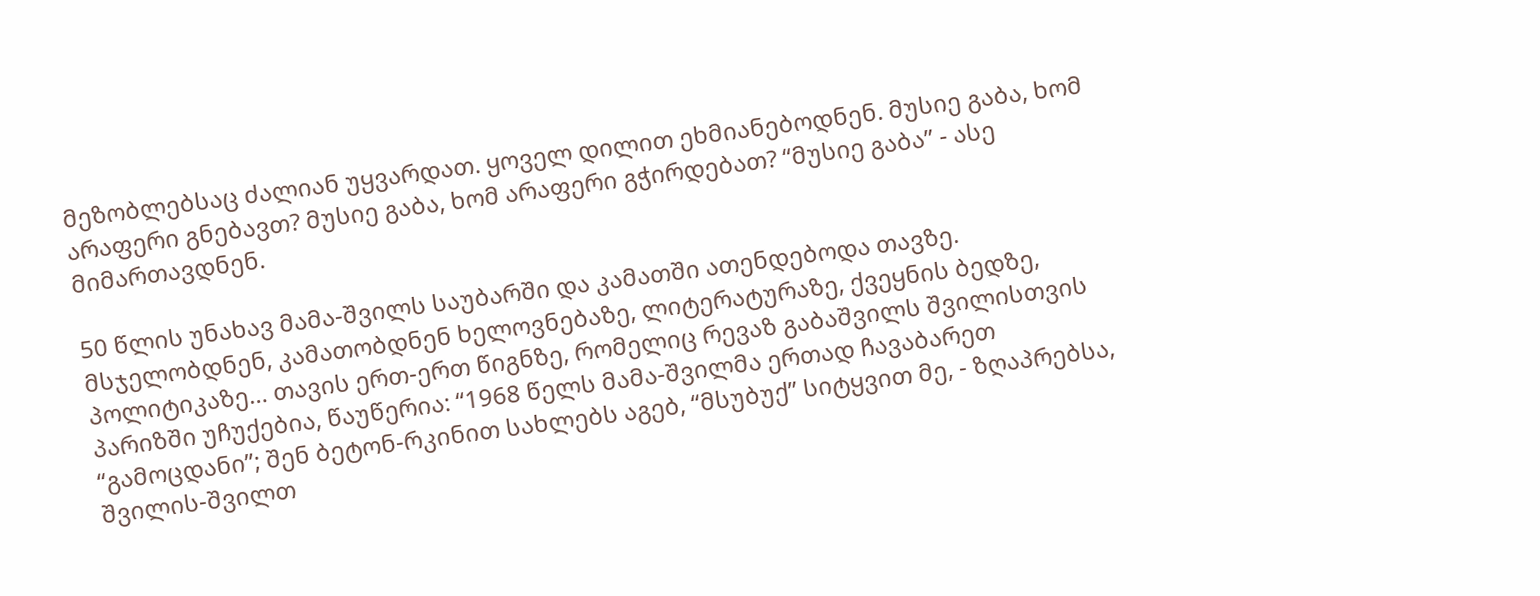მეზობლებსაც ძალიან უყვარდათ. ყოველ დილით ეხმიანებოდნენ. მუსიე გაბა, ხომ არაფერი გნებავთ? მუსიე გაბა, ხომ არაფერი გჭირდებათ? “მუსიე გაბა” - ასე მიმართავდნენ.

50 წლის უნახავ მამა-შვილს საუბარში და კამათში ათენდებოდა თავზე. მსჯელობდნენ, კამათობდნენ ხელოვნებაზე, ლიტერატურაზე, ქვეყნის ბედზე, პოლიტიკაზე… თავის ერთ-ერთ წიგნზე, რომელიც რევაზ გაბაშვილს შვილისთვის პარიზში უჩუქებია, წაუწერია: “1968 წელს მამა-შვილმა ერთად ჩავაბარეთ “გამოცდანი”; შენ ბეტონ-რკინით სახლებს აგებ, “მსუბუქ” სიტყვით მე, - ზღაპრებსა, შვილის-შვილთ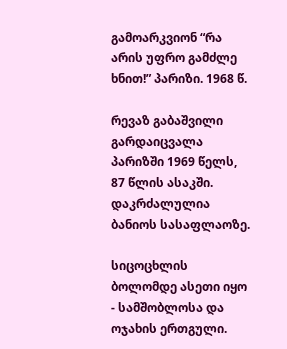გამოარკვიონ “რა არის უფრო გამძლე ხნით!” პარიზი. 1968 წ.

რევაზ გაბაშვილი გარდაიცვალა პარიზში 1969 წელს, 87 წლის ასაკში. დაკრძალულია ბანიოს სასაფლაოზე.

სიცოცხლის ბოლომდე ასეთი იყო - სამშობლოსა და ოჯახის ერთგული.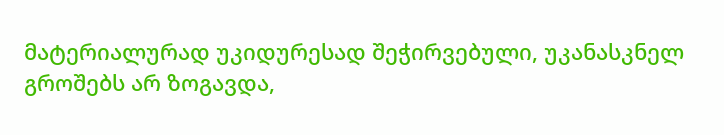მატერიალურად უკიდურესად შეჭირვებული, უკანასკნელ გროშებს არ ზოგავდა,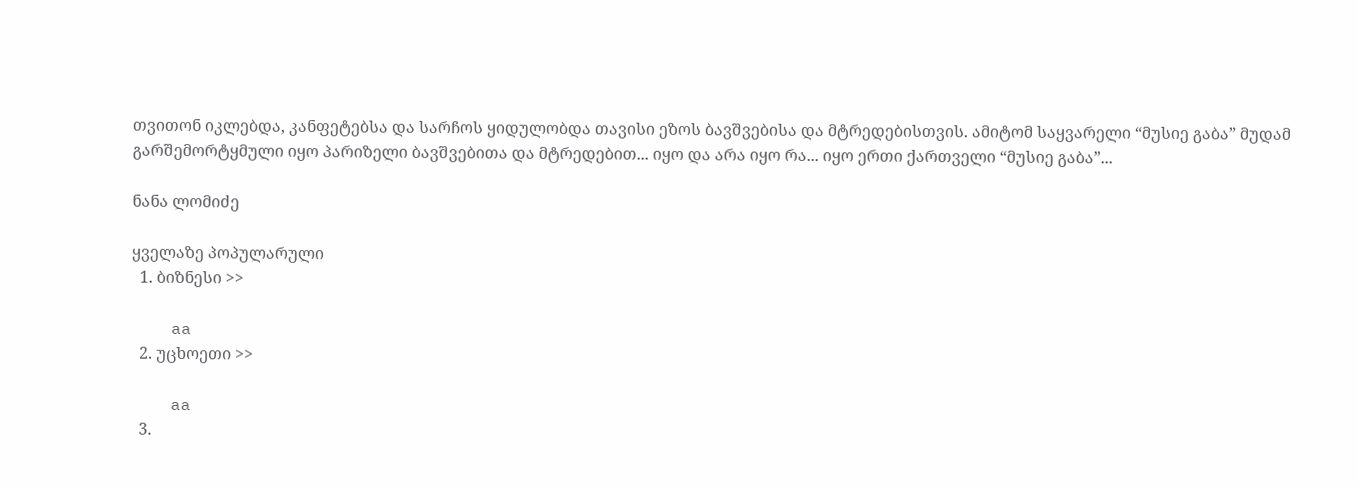თვითონ იკლებდა, კანფეტებსა და სარჩოს ყიდულობდა თავისი ეზოს ბავშვებისა და მტრედებისთვის. ამიტომ საყვარელი “მუსიე გაბა” მუდამ გარშემორტყმული იყო პარიზელი ბავშვებითა და მტრედებით... იყო და არა იყო რა... იყო ერთი ქართველი “მუსიე გაბა”...

ნანა ლომიძე

ყველაზე პოპულარული
  1. ბიზნესი >>

    aa
  2. უცხოეთი >>

    aa
  3.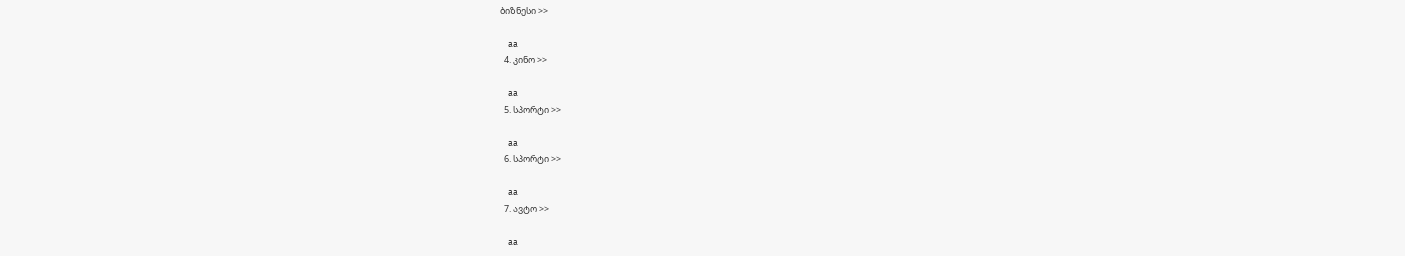ბიზნესი >>

    aa
  4. კინო >>

    aa
  5. სპორტი >>

    aa
  6. სპორტი >>

    aa
  7. ავტო >>

    aa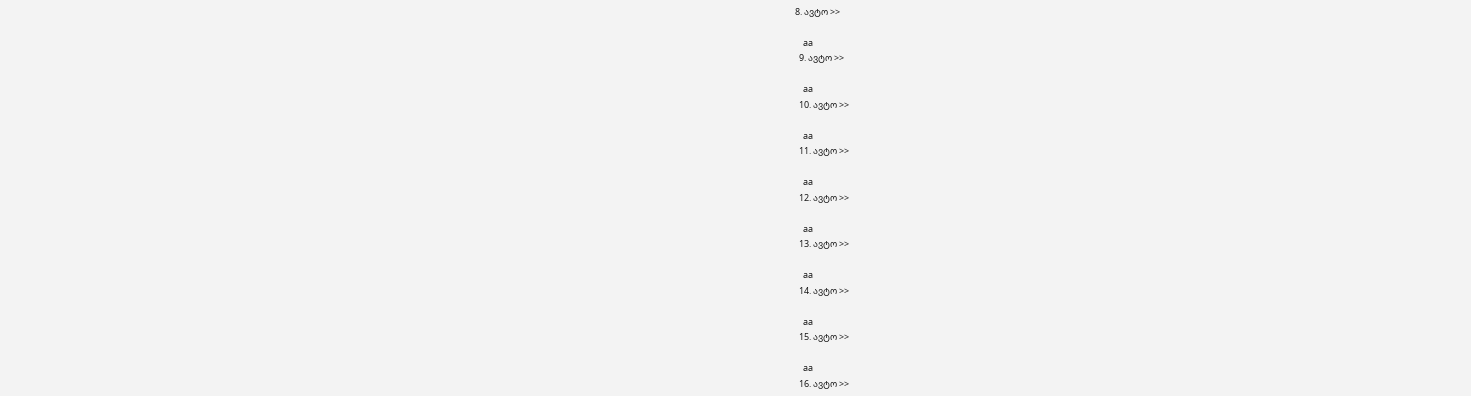8. ავტო >>

    aa
  9. ავტო >>

    aa
  10. ავტო >>

    aa
  11. ავტო >>

    aa
  12. ავტო >>

    aa
  13. ავტო >>

    aa
  14. ავტო >>

    aa
  15. ავტო >>

    aa
  16. ავტო >>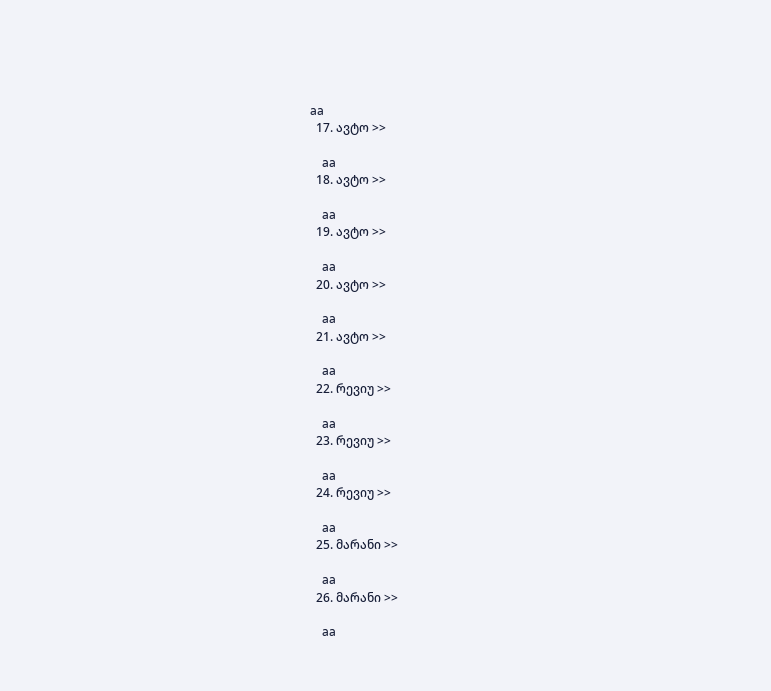aa
  17. ავტო >>

    aa
  18. ავტო >>

    aa
  19. ავტო >>

    aa
  20. ავტო >>

    aa
  21. ავტო >>

    aa
  22. რევიუ >>

    aa
  23. რევიუ >>

    aa
  24. რევიუ >>

    aa
  25. მარანი >>

    aa
  26. მარანი >>

    aa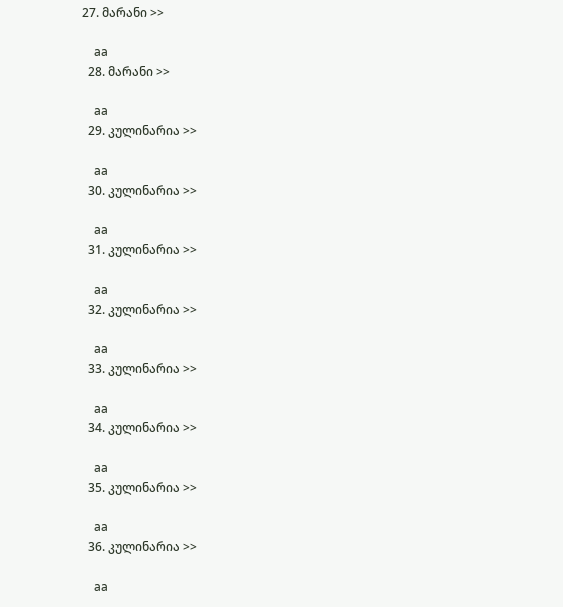27. მარანი >>

    aa
  28. მარანი >>

    aa
  29. კულინარია >>

    aa
  30. კულინარია >>

    aa
  31. კულინარია >>

    aa
  32. კულინარია >>

    aa
  33. კულინარია >>

    aa
  34. კულინარია >>

    aa
  35. კულინარია >>

    aa
  36. კულინარია >>

    aa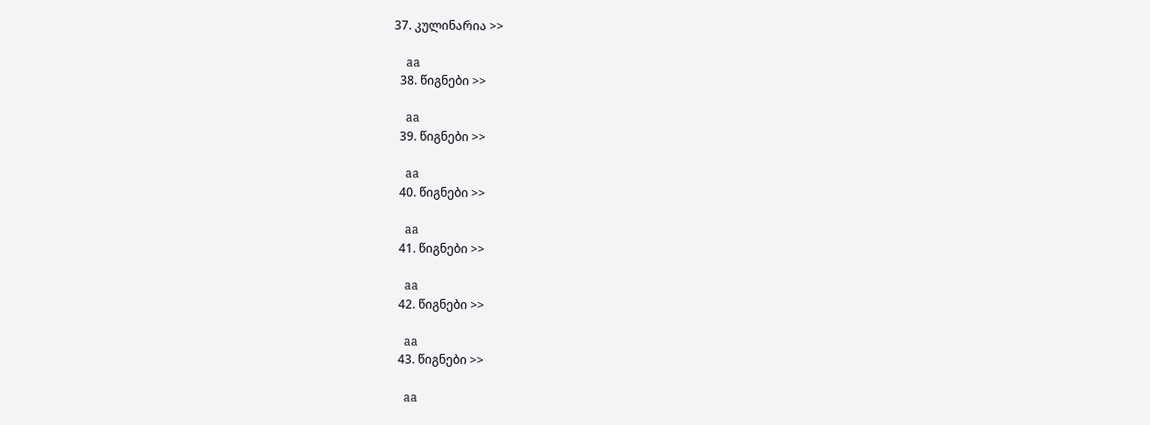37. კულინარია >>

    aa
  38. წიგნები >>

    aa
  39. წიგნები >>

    aa
  40. წიგნები >>

    aa
  41. წიგნები >>

    aa
  42. წიგნები >>

    aa
  43. წიგნები >>

    aa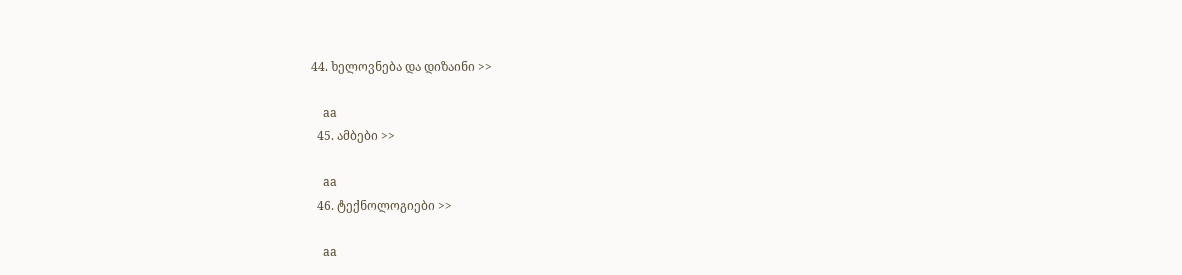44. ხელოვნება და დიზაინი >>

    aa
  45. ამბები >>

    aa
  46. ტექნოლოგიები >>

    aa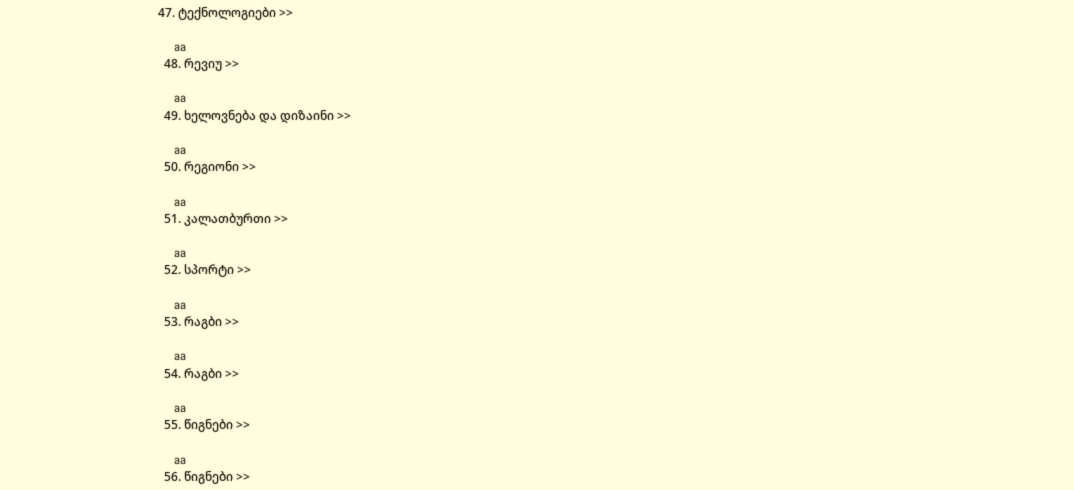47. ტექნოლოგიები >>

    aa
  48. რევიუ >>

    aa
  49. ხელოვნება და დიზაინი >>

    aa
  50. რეგიონი >>

    aa
  51. კალათბურთი >>

    aa
  52. სპორტი >>

    aa
  53. რაგბი >>

    aa
  54. რაგბი >>

    aa
  55. წიგნები >>

    aa
  56. წიგნები >>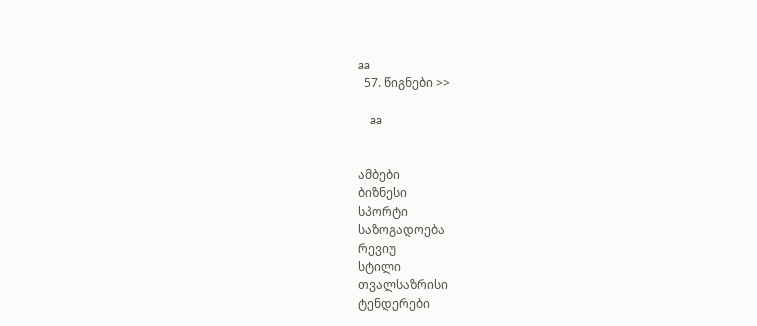aa
  57. წიგნები >>

    aa


ამბები
ბიზნესი
სპორტი
საზოგადოება
რევიუ
სტილი
თვალსაზრისი
ტენდერები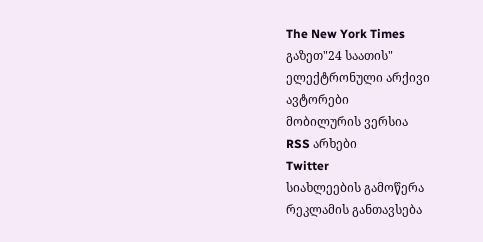The New York Times
გაზეთ"24 საათის"
ელექტრონული არქივი
ავტორები
მობილურის ვერსია
RSS არხები
Twitter
სიახლეების გამოწერა
რეკლამის განთავსება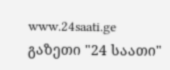www.24saati.ge
გაზეთი "24 საათი"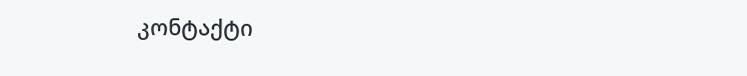კონტაქტი